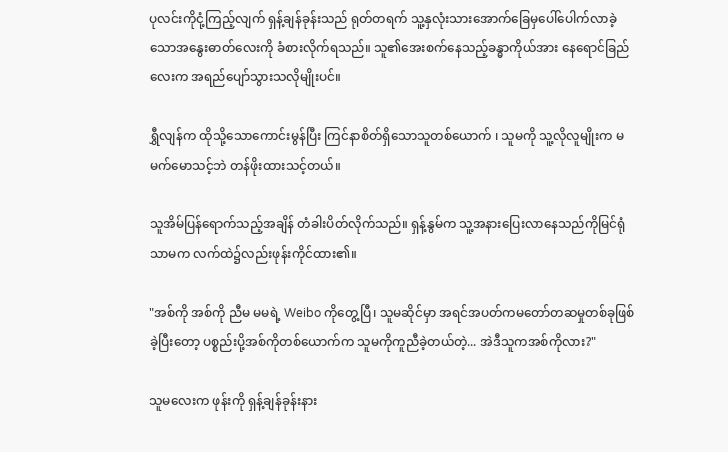ပုလင်းကိုငုံ့ကြည့်လျက် ရှန့်ချန်ခုန်းသည် ရုတ်တရက် သူ့နှလုံးသားအောက်ခြေမှပေါ်ပေါက်လာခဲ့သောအနွေးဓာတ်လေးကို ခံစားလိုက်ရသည်။ သူ၏အေးစက်နေသည့်ခန္ဓာကိုယ်အား နေရောင်ခြည်လေးက အရည်ပျော်သွားသလိုမျိုးပင်။

ရွှီလျန်က ထိုသို့သောကောင်းမွန်ပြီး ကြင်နာစိတ်ရှိသောသူတစ်ယောက် ၊ သူမကို သူ့လိုလူမျိုးက မမက်မောသင့်ဘဲ တန်ဖိုးထားသင့်တယ်။

သူအိမ်ပြန်ရောက်သည့်အချိန် တံခါးပိတ်လိုက်သည်။ ရှန့်နွမ်က သူ့အနားပြေးလာနေသည်ကိုမြင်ရုံသာမက လက်ထဲ၌လည်းဖုန်းကိုင်ထား၏။

"အစ်ကို အစ်ကို ညီမ မမရဲ့ Weibo ကိုတွေ့ပြီ၊ သူမဆိုင်မှာ အရင်အပတ်ကမတော်တဆမှုတစ်ခုဖြစ်ခဲ့ပြီးတော့ ပစ္စည်းပို့အစ်ကိုတစ်ယောက်က သူမကိုကူညီခဲ့တယ်တဲ့... အဲဒီသူကအစ်ကိုလား?"

သူမလေးက ဖုန်းကို ရှန့်ချန်ခုန်းနား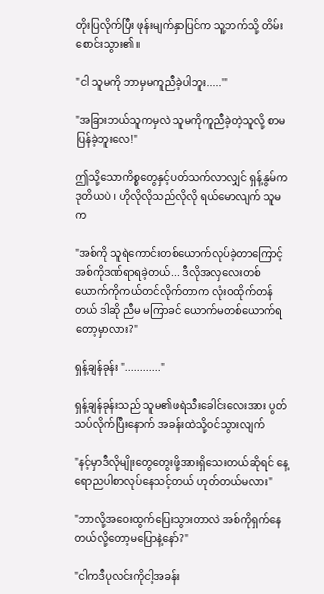တိုးပြလိုက်ပြီး ဖုန်းမျက်နှာပြင်က သူ့ဘက်သို့ တိမ်းစောင်းသွား၏။

"ငါ သူမကို ဘာမှမကူညီခဲ့ပါဘူး.....'"

"အခြားဘယ်သူကမှလဲ သူမကိုကူညီခဲ့တဲ့သူလို့ စာမပြန်ခဲ့ဘူးလေ!"

ဤသို့သောကိစ္စတွေနှင့်ပတ်သက်လာလျှင် ရှန့်နွမ်ကဒုတိယပဲ ၊ ဟိုလိုလိုသည်လိုလို ရယ်မောလျက် သူမက

"အစ်ကို သူရဲကောင်းတစ်ယောက်လုပ်ခဲ့တာကြောင့် အစ်ကိုဒဏ်ရာရခဲ့တယ်... ဒီလိုအလှလေးတစ်ယောက်ကိုကယ်တင်လိုက်တာက လုံးဝထိုက်တန်တယ် ဒါဆို ညီမ မကြာခင် ယောက်မတစ်ယောက်ရတော့မှာလား?"

ရှန့်ချန်ခုန်း "............"

ရှန့်ချန်ခုန်းသည် သူမ၏ဖရဲသီးခေါင်းလေးအား ပွတ်သပ်လိုက်ပြီးနောက် အခန်းထဲသို့ဝင်သွားလျက်

"နင့်မှာဒီလိုမျိုးတွေတွေးဖို့အားရှိသေးတယ်ဆိုရင် နေ့ရောညပါစာလုပ်နေသင့်တယ် ဟုတ်တယ်မလား"

"ဘာလို့အဝေးထွက်ပြေးသွားတာလဲ အစ်ကိုရှက်နေတယ်လို့တော့မပြောနဲ့နော်?"

"ငါကဒီပုလင်းကိုငါ့အခန်း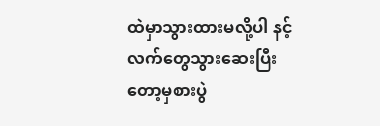ထဲမှာသွားထားမလို့ပါ နင့်လက်တွေသွားဆေးပြီးတော့မှစားပွဲ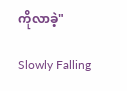ကိုလာခဲ့"

Slowly Falling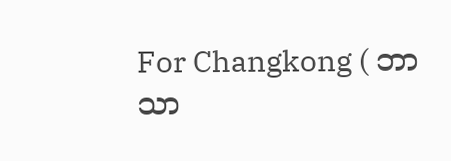For Changkong ( ဘာသာ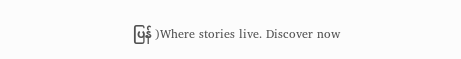ပြန် )Where stories live. Discover now